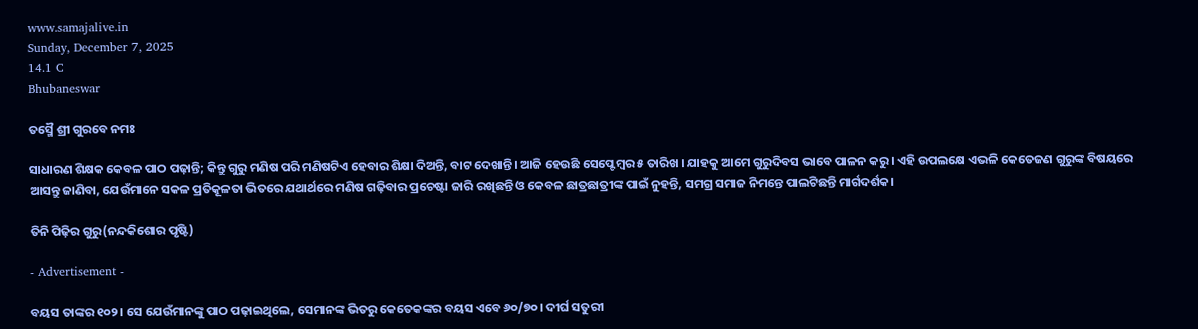www.samajalive.in
Sunday, December 7, 2025
14.1 C
Bhubaneswar

ତସ୍ମୈ ଶ୍ରୀ ଗୁରବେ ନମଃ

ସାଧାରଣ ଶିକ୍ଷକ କେବଳ ପାଠ ପଢ଼ାନ୍ତି; କିନ୍ତୁ ଗୁରୁ ମଣିଷ ପରି ମଣିଷଟିଏ ହେବାର ଶିକ୍ଷା ଦିଅନ୍ତି, ବାଟ ଦେଖାନ୍ତି। ଆଜି ହେଉଛି ସେପ୍ଟେମ୍ବର ୫ ତାରିଖ । ଯାହକୁ ଆମେ ଗୁରୁଦିବସ ଭାବେ ପାଳନ କରୁ । ଏହି ଉପଲକ୍ଷେ ଏଭଳି କେତେଜଣ ଗୁରୁଙ୍କ ବିଷୟରେ ଆସନ୍ତୁ ଜାଣିବା, ଯେଉଁମାନେ ସକଳ ପ୍ରତିକୂଳତା ଭିତରେ ଯଥାର୍ଥରେ ମଣିଷ ଗଢ଼ିବାର ପ୍ରଚେଷ୍ଟା ଜାରି ରଖିଛନ୍ତି ଓ କେବଳ ଛାତ୍ରଛାତ୍ରୀଙ୍କ ପାଇଁ ନୁହନ୍ତି, ସମଗ୍ର ସମାଜ ନିମନ୍ତେ ପାଲଟିଛନ୍ତି ମାର୍ଗଦର୍ଶକ।

ତିନି ପିଢ଼ିର ଗୁରୁ(ନନ୍ଦକିଶୋର ପୃଷ୍ଟି)

- Advertisement -

ବୟସ ତାଙ୍କର ୧୦୨। ସେ ଯେଉଁମାନଙ୍କୁ ପାଠ ପଢ଼ାଇଥିଲେ, ସେମାନଙ୍କ ଭିତରୁ କେତେକଙ୍କର ବୟସ ଏବେ ୬୦/୭୦। ଦୀର୍ଘ ସତୁରୀ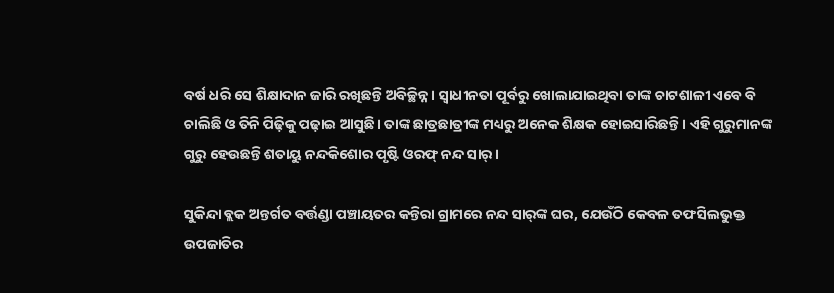ବର୍ଷ ଧରି ସେ ଶିକ୍ଷାଦାନ ଜାରି ରଖିଛନ୍ତି ଅବିଚ୍ଛିନ୍ନ। ସ୍ବାଧୀନତା ପୂର୍ବରୁ ଖୋଲାଯାଇଥିବା ତାଙ୍କ ଚାଟଶାଳୀ ଏବେ ବି ଚାଲିଛି ଓ ତିନି ପିଢ଼ିକୁ ପଢ଼ାଇ ଆସୁଛି। ତାଙ୍କ ଛାତ୍ରଛାତ୍ରୀଙ୍କ ମଧ୍ୟରୁ ଅନେକ ଶିକ୍ଷକ ହୋଇସାରିଛନ୍ତି। ଏହି ଗୁରୁମାନଙ୍କ ଗୁରୁ ହେଉଛନ୍ତି ଶତାୟୁ ନନ୍ଦକିଶୋର ପୃଷ୍ଟି ଓରଫ୍ ନନ୍ଦ ସାର୍‌।

ସୁକିନ୍ଦା ବ୍ଲକ ଅନ୍ତର୍ଗତ ବର୍ତ୍ତଣ୍ଡା ପଞ୍ଚାୟତର କନ୍ତିରା ଗ୍ରାମରେ ନନ୍ଦ ସାର୍‌ଙ୍କ ଘର, ଯେଉଁଠି କେବଳ ତଫସିଲଭୁକ୍ତ ଉପଜାତିର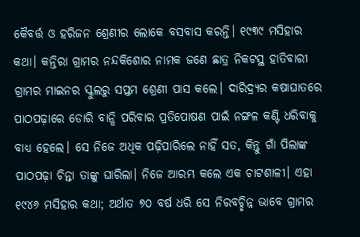କୈବର୍ତ୍ତ ଓ ହରିଜନ ଶ୍ରେଣୀର ଲୋକେ ବସବାସ କରନ୍ତି। ୧୯୩୯ ମସିହାର କଥା। କନ୍ତିରା ଗ୍ରାମର ନନ୍ଦକିଶୋର ନାମକ ଜଣେ ଛାତ୍ର ନିକଟସ୍ଥ ହାତିବାରୀ ଗ୍ରାମର ମାଇନର ସ୍କୁଲରୁ ସପ୍ତମ ଶ୍ରେଣୀ ପାସ କଲେ। ଦାରିଦ୍ର୍ୟର କଷାଘାତରେ ପାଠପଢ଼ାରେ ଡୋରି ବାନ୍ଧି ପରିବାର ପ୍ରତିପୋଷଣ ପାଇଁ ନଙ୍ଗଳ କଣ୍ଟି ଧରିବାକୁ ବାଧ୍ୟ ହେଲେ। ସେ ନିଜେ ଅଧିକ ପଢ଼ିପାରିଲେ ନାହିଁ ସତ, କିନ୍ତୁ ଗାଁ ପିଲାଙ୍କ ପାଠପଢ଼ା ଚିନ୍ତା ତାଙ୍କୁ ଘାରିଲା। ନିଜେ ଆରମ୍ଭ କଲେ ଏକ ଚାଟଶାଳୀ। ଏହା ୧୯୪୬ ମସିହାର କଥା; ଅର୍ଥାତ ୭୦ ବର୍ଷ ଧରି ସେ ନିରବଚ୍ଛିନ୍ନ ଭାବେ ଗ୍ରାମର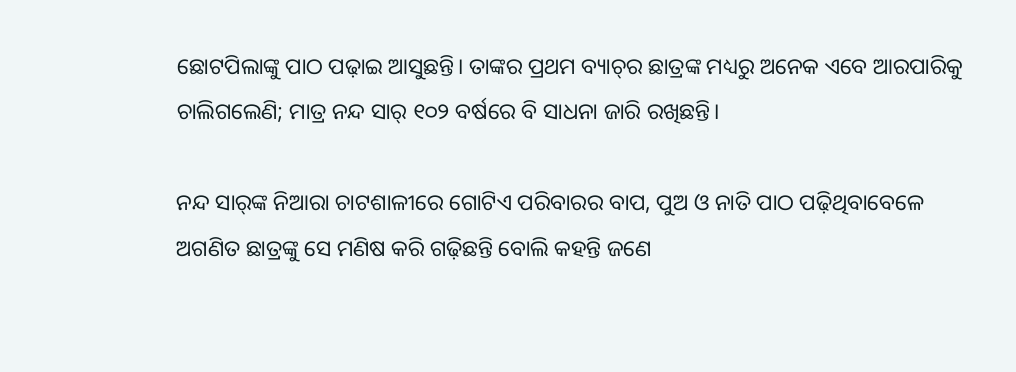ଛୋଟପିଲାଙ୍କୁ ପାଠ ପଢ଼ାଇ ଆସୁଛନ୍ତି। ତାଙ୍କର ପ୍ରଥମ ବ୍ୟାଚ୍‌ର ଛାତ୍ରଙ୍କ ମଧ୍ୟରୁ ଅନେକ ଏବେ ଆରପାରିକୁ ଚାଲିଗଲେଣି; ମାତ୍ର ନନ୍ଦ ସାର୍‌ ୧୦୨ ବର୍ଷରେ ବି ସାଧନା ଜାରି ରଖିଛନ୍ତି।

ନନ୍ଦ ସାର୍‌ଙ୍କ ନିଆରା ଚାଟଶାଳୀରେ ଗୋଟିଏ ପରିବାରର ବାପ, ପୁଅ ଓ ନାତି ପାଠ ପଢ଼ିଥିବାବେଳେ ଅଗଣିତ ଛାତ୍ରଙ୍କୁ ସେ ମଣିଷ କରି ଗଢ଼ିଛନ୍ତି ବୋଲି କହନ୍ତି ଜଣେ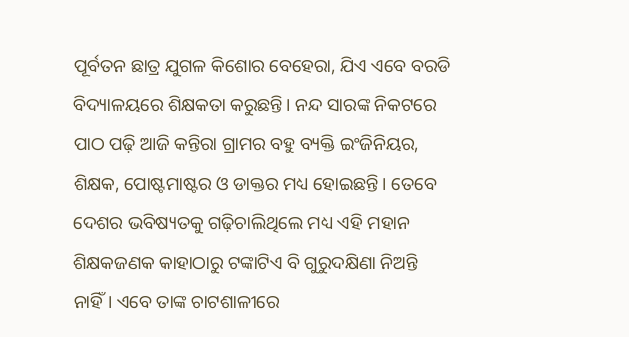ପୂର୍ବତନ ଛାତ୍ର ଯୁଗଳ କିଶୋର ବେହେରା, ଯିଏ ଏବେ ବରଡି ବିଦ୍ୟାଳୟରେ ଶିକ୍ଷକତା କରୁଛନ୍ତି। ନନ୍ଦ ସାରଙ୍କ ନିକଟରେ ପାଠ ପଢ଼ି ଆଜି କନ୍ତିରା ଗ୍ରାମର ବହୁ ବ୍ୟକ୍ତି ଇଂଜିନିୟର, ଶିକ୍ଷକ, ପୋଷ୍ଟମାଷ୍ଟର ଓ ଡାକ୍ତର ମଧ୍ୟ ହୋଇଛନ୍ତି। ତେବେ ଦେଶର ଭବିଷ୍ୟତକୁ ଗଢ଼ିଚାଲିଥିଲେ ମଧ୍ୟ ଏହି ମହାନ ଶିକ୍ଷକଜଣକ କାହାଠାରୁ ଟଙ୍କାଟିଏ ବି ଗୁରୁଦକ୍ଷିଣା ନିଅନ୍ତି ନାହିଁ। ଏବେ ତାଙ୍କ ଚାଟଶାଳୀରେ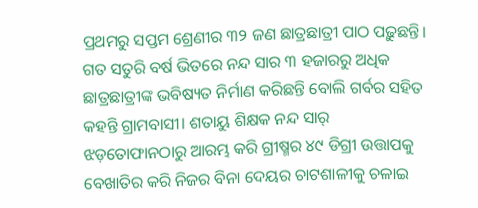ପ୍ରଥମରୁ ସପ୍ତମ ଶ୍ରେଣୀର ୩୨ ଜଣ ଛାତ୍ରଛାତ୍ରୀ ପାଠ ପଢ଼ୁଛନ୍ତି। ଗତ ସତୁରି ବର୍ଷ ଭିତରେ ନନ୍ଦ ସାର ୩ ହଜାରରୁ ଅଧିକ ଛାତ୍ରଛାତ୍ରୀଙ୍କ ଭବିଷ୍ୟତ ନିର୍ମାଣ କରିଛନ୍ତି ବୋଲି ଗର୍ବର ସହିତ କହନ୍ତି ଗ୍ରାମବାସୀ। ଶତାୟୁ ଶିକ୍ଷକ ନନ୍ଦ ସାର୍‌ ଝଡ଼ତୋଫାନଠାରୁ ଆରମ୍ଭ କରି ଗ୍ରୀଷ୍ମର ୪୯ ଡିଗ୍ରୀ ଉତ୍ତାପକୁ ବେଖାତିର କରି ନିଜର ବିନା ଦେୟର ଚାଟଶାଳୀକୁ ଚଳାଇ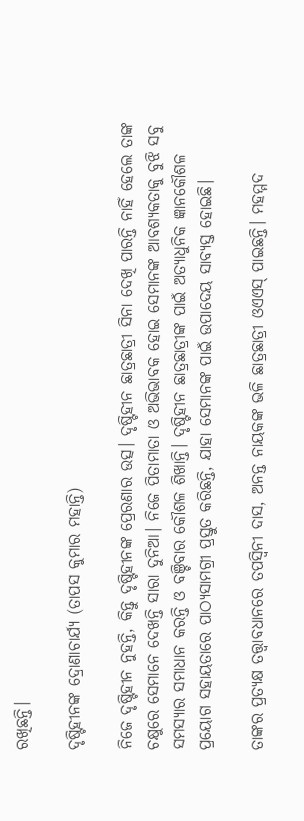ରଖିଛନ୍ତି।

ଦୃଷ୍ଟିହୀନଙ୍କ ଦ୍ରୋଣାଚାର୍ଯ୍ୟ (ତାପସ କୁମାର ମହାନ୍ତି)

ନିଜେ ଦୃଷ୍ଟିହୀନ ନୁହନ୍ତି, କିନ୍ତୁ ଦୃଷ୍ଟିହୀନଙ୍କ ପ୍ରେରଣାର ଉତ୍ସ। ଦୃଷ୍ଟିହୀନ ଛାତ୍ରଛାତ୍ରୀ ସିନା ଦେଖି ପାରନ୍ତି ନାହିଁ ହେଲେ ତାଙ୍କ ଚକ୍ଷୁରେ ସେମାନେ ଦେଖନ୍ତି ସାରା ଦୁନିଆ। ନିଜେ ପିତାମାତା ଓ ଅଭିଭାବକ ହୋଇ ସେମାନଙ୍କ ଆବଶ୍ୟକତାକୁ ବୁଝି ସବୁ ସମସ୍ୟାର ସମାଧାନ କରନ୍ତି ଓ ବଞ୍ଚିବାର କୌଶଳ ଶିଖାନ୍ତି। ଦୃଷ୍ଟିହୀନ ଛାତ୍ରଛାତ୍ରୀଙ୍କ ପାଇଁ ଅତ୍ୟାଧୁନିକ ଜ୍ଞାନକୌଶଳ ପ୍ରୟୋଗ ସହାୟତାରେ ପାଠ୍ୟସାମଗ୍ରୀ ପ୍ରସ୍ତୁତ କରିଛନ୍ତି, ଯାହା ସେମାନଙ୍କ ପାଇଁ ଉପାଦେୟ ସାବ୍ୟସ୍ତ ହୋଇଛି।

ତାଙ୍କର ପ୍ରତ୍ୟକ୍ଷ ତତ୍ତ୍ବାବଧାନରେ ତପସ୍ୱିନୀ ଦାସ, ଅନନ୍ତ ନାୟକଙ୍କ ଭଳି ଛାତ୍ରଛାତ୍ରୀ ଓଏଏସ୍‍ ପାଇଛନ୍ତି। ମହମ୍ମଦ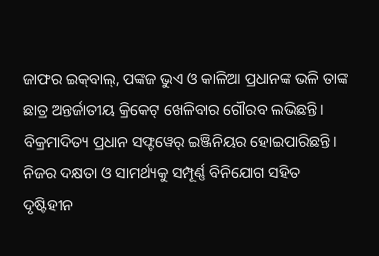ଜାଫର ଇକ୍‍ବାଲ୍‍, ପଙ୍କଜ ଭୁଏ ଓ କାଳିଆ ପ୍ରଧାନଙ୍କ ଭଳି ତାଙ୍କ ଛାତ୍ର ଅନ୍ତର୍ଜାତୀୟ କ୍ରିକେଟ୍‍ ଖେଳିବାର ଗୌରବ ଲଭିଛନ୍ତି। ବିକ୍ରମାଦିତ୍ୟ ପ୍ରଧାନ ସଫ୍ଟୱେର୍‍ ଇଞ୍ଜିନିୟର ହୋଇପାରିଛନ୍ତି। ନିଜର ଦକ୍ଷତା ଓ ସାମର୍ଥ୍ୟକୁ ସମ୍ପୂର୍ଣ୍ଣ ବିନିଯୋଗ ସହିତ ଦୃଷ୍ଟିହୀନ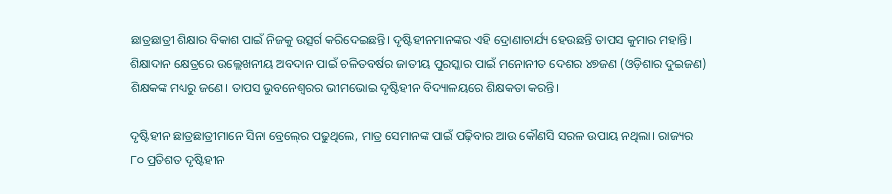ଛାତ୍ରଛାତ୍ରୀ ଶିକ୍ଷାର ବିକାଶ ପାଇଁ ନିଜକୁ ଉତ୍ସର୍ଗ କରିଦେଇଛନ୍ତି। ଦୃଷ୍ଟିହୀନମାନଙ୍କର ଏହି ଦ୍ରୋଣାଚାର୍ଯ୍ୟ ହେଉଛନ୍ତି ତାପସ କୁମାର ମହାନ୍ତି। ଶିକ୍ଷାଦାନ କ୍ଷେତ୍ରରେ ଉଲ୍ଲେଖନୀୟ ଅବଦାନ ପାଇଁ ଚଳିତବର୍ଷର ଜାତୀୟ ପୁରସ୍କାର ପାଇଁ ମନୋନୀତ ଦେଶର ୪୭ଜଣ (ଓଡ଼ିଶାର ଦୁଇଜଣ) ଶିକ୍ଷକଙ୍କ ମଧ୍ୟରୁ ଜଣେ। ତାପସ ଭୁବନେଶ୍ୱରର ଭୀମଭୋଇ ଦୃଷ୍ଟିହୀନ ବିଦ୍ୟାଳୟରେ ଶିକ୍ଷକତା କରନ୍ତି।

ଦୃଷ୍ଟିହୀନ ଛାତ୍ରଛାତ୍ରୀମାନେ ସିନା ବ୍ରେଲ୍‍ରେ ପଢୁଥିଲେ, ମାତ୍ର ସେମାନଙ୍କ ପାଇଁ ପଢ଼ିବାର ଆଉ କୌଣସି ସରଳ ଉପାୟ ନଥିଲା। ରାଜ୍ୟର ୮୦ ପ୍ରତିଶତ ଦୃଷ୍ଟିହୀନ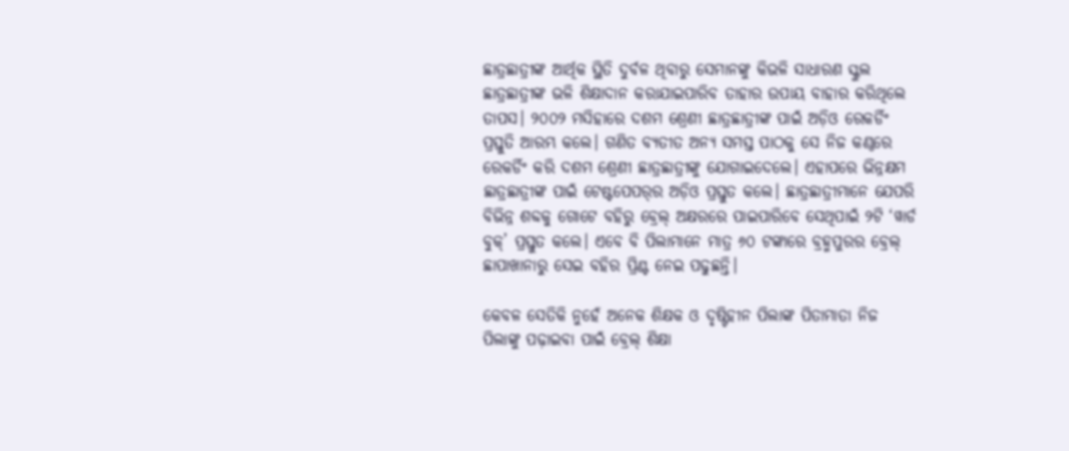ଛାତ୍ରଛାତ୍ରୀଙ୍କ ଆର୍ଥିକ ସ୍ଥିତି ଦୁର୍ବଳ ଥିବାରୁ ସେମାନଙ୍କୁ କିଭଳି ସାଧାରଣ ସ୍କୁଲ ଛାତ୍ରଛାତ୍ରୀଙ୍କ ଭଳି ଶିକ୍ଷାଦାନ କରାଯାଇପାରିବ ତାହାର ଉପାୟ ବାହାର କରିଥିଲେ ତାପସ। ୨୦୦୨ ମସିହାରେ ଦଶମ ଶ୍ରେଣୀ ଛାତ୍ରଛାତ୍ରୀଙ୍କ ପାଇଁ ଅଡ଼ିଓ ରେକର୍ଡିଂ ପ୍ରସ୍ତୁତି ଆରମ୍ଭ କଲେ। ଗଣିତ ବ୍ୟତୀତ ଅନ୍ୟ ସମସ୍ତ ପାଠକୁ ସେ ନିଜ କଣ୍ଠରେ ରେକର୍ଡିଂ କରି ଦଶମ ଶ୍ରେଣୀ ଛାତ୍ରଛାତ୍ରୀଙ୍କୁ ଯୋଗାଇଦେଲେ। ଏହାପରେ ଭିନ୍ନକ୍ଷମ ଛାତ୍ରଛାତ୍ରୀଙ୍କ ପାଇଁ ଟେଷ୍ଟପେପର୍‍ର ଅଡ଼ିଓ ପ୍ରସ୍ତୁତ କଲେ। ଛାତ୍ରଛାତ୍ରୀମାନେ ଯେପରି ବିଭିନ୍ନ ଶବ୍ଦକୁ ଗୋଟେ ବହିରୁ ବ୍ରେଲ୍‍ ଅକ୍ଷରରେ ପାଇପାରିବେ ସେଥିପାଇଁ ୨ଟି ‘ୱାର୍ଡ ବୁକ୍‍’ ପ୍ରସ୍ତୁତ କଲେ। ଏବେ ବି ପିଲାମାନେ ମାତ୍ର ୬୦ ଟଙ୍କାରେ ବ୍ରହ୍ମପୁରର ବ୍ରେଲ୍‍ ଛାପାଖାନାରୁ ସେଇ ବହିର ପ୍ରିଣ୍ଟ ନେଇ ପଢୁଛନ୍ତି।

କେବଳ ସେତିକି ନୁହେଁ ଅନେକ ଶିକ୍ଷକ ଓ ଦୃଷ୍ଟିହୀନ ପିଲାଙ୍କ ପିତାମାତା ନିଜ ପିଲାଙ୍କୁ ପଢ଼ାଇବା ପାଇଁ ବ୍ରେଲ୍‍ ଶିକ୍ଷା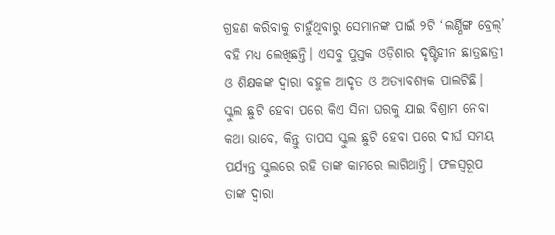ଗ୍ରହଣ କରିବାକୁ ଚାହୁଁଥିବାରୁ ସେମାନଙ୍କ ପାଇଁ ୨ଟି ‘ଲର୍ଣ୍ଣିଙ୍ଗ ବ୍ରେଲ୍‍’ ବହି ମଧ୍ୟ ଲେଖିଛନ୍ତି। ଏସବୁ ପୁସ୍ତକ ଓଡ଼ିଶାର ଦୃଷ୍ଟିହୀନ ଛାତ୍ରଛାତ୍ରୀ ଓ ଶିକ୍ଷକଙ୍କ ଦ୍ୱାରା ବହୁଳ ଆଦୃତ ଓ ଅତ୍ୟାବଶ୍ୟକ ପାଲଟିଛି। ସ୍କୁଲ ଛୁଟି ହେବା ପରେ କିଏ ସିନା ଘରକୁ ଯାଇ ବିଶ୍ରାମ ନେବା କଥା ଭାବେ, କିନ୍ତୁ ତାପସ ସ୍କୁଲ ଛୁଟି ହେବା ପରେ ଦୀର୍ଘ ସମୟ ପର୍ଯ୍ୟନ୍ତ ସ୍କୁଲରେ ରହି ତାଙ୍କ କାମରେ ଲାଗିଥାନ୍ତି। ଫଳସ୍ବରୂପ ତାଙ୍କ ଦ୍ବାରା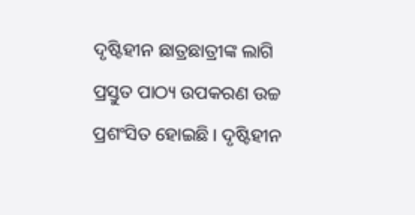ଦୃଷ୍ଟିହୀନ ଛାତ୍ରଛାତ୍ରୀଙ୍କ ଲାଗି ପ୍ରସ୍ତୁତ ପାଠ୍ୟ ଉପକରଣ ଉଚ୍ଚ ପ୍ରଶଂସିତ ହୋଇଛି। ଦୃଷ୍ଟିହୀନ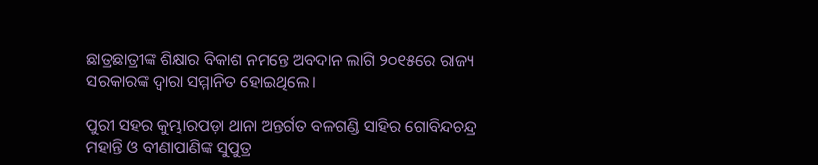ଛାତ୍ରଛାତ୍ରୀଙ୍କ ଶିକ୍ଷାର ବିକାଶ ନମନ୍ତେ ଅବଦାନ ଲାଗି ୨୦୧୫ରେ ରାଜ୍ୟ ସରକାରଙ୍କ ଦ୍ୱାରା ସମ୍ମାନିତ ହୋଇଥିଲେ।

ପୁରୀ ସହର କୁମ୍ଭାରପଡ଼ା ଥାନା ଅନ୍ତର୍ଗତ ବଳଗଣ୍ଡି ସାହିର ଗୋବିନ୍ଦଚନ୍ଦ୍ର ମହାନ୍ତି ଓ ବୀଣାପାଣିଙ୍କ ସୁପୁତ୍ର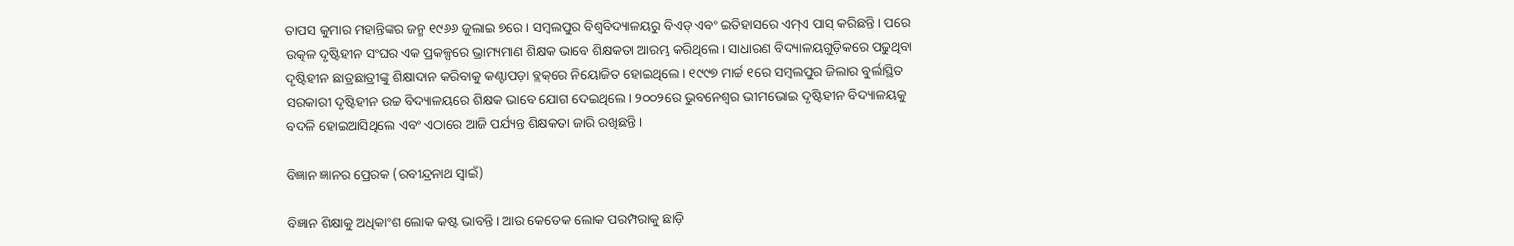ତାପସ କୁମାର ମହାନ୍ତିଙ୍କର ଜନ୍ମ ୧୯୬୬ ଜୁଲାଇ ୭ରେ। ସମ୍ବଲପୁର ବିଶ୍ବବିଦ୍ୟାଳୟରୁ ବିଏଡ୍‌ ଏବଂ ଇତିହାସରେ ଏମ୍‌ଏ ପାସ୍‌ କରିଛନ୍ତି। ପରେ ଉତ୍କଳ ଦୃଷ୍ଟିହୀନ ସଂଘର ଏକ ପ୍ରକଳ୍ପରେ ଭ୍ରାମ୍ୟମାଣ ଶିକ୍ଷକ ଭାବେ ଶିକ୍ଷକତା ଆରମ୍ଭ କରିଥିଲେ। ସାଧାରଣ ବିଦ୍ୟାଳୟଗୁଡ଼ିକରେ ପଢୁଥିବା ଦୃଷ୍ଟିହୀନ ଛାତ୍ରଛାତ୍ରୀଙ୍କୁ ଶିକ୍ଷାଦାନ କରିବାକୁ କଣ୍ଟାପଡ଼ା ବ୍ଲକ୍‌ରେ ନିୟୋଜିତ ହୋଇଥିଲେ। ୧୯୯୭ ମାର୍ଚ୍ଚ ୧ରେ ସମ୍ବଲପୁର ଜିଲାର ବୁର୍ଲାସ୍ଥିତ ସରକାରୀ ଦୃଷ୍ଟିହୀନ ଉଚ୍ଚ ବିଦ୍ୟାଳୟରେ ଶିକ୍ଷକ ଭାବେ ଯୋଗ ଦେଇଥିଲେ। ୨୦୦୨ରେ ଭୁବନେଶ୍ବର ଭୀମଭୋଇ ଦୃଷ୍ଟିହୀନ ବିଦ୍ୟାଳୟକୁ ବଦଳି ହୋଇଆସିଥିଲେ ଏବଂ ଏଠାରେ ଆଜି ପର୍ଯ୍ୟନ୍ତ ଶିକ୍ଷକତା ଜାରି ରଖିଛନ୍ତି।

ବିଜ୍ଞାନ ଜ୍ଞାନର ପ୍ରେରକ (ରବୀନ୍ଦ୍ରନାଥ ସ୍ବାଇଁ)

ବିଜ୍ଞାନ ଶିକ୍ଷାକୁ ଅଧିକାଂଶ ଲୋକ କଷ୍ଟ ଭାବନ୍ତି। ଆଉ କେତେକ ଲୋକ ପରମ୍ପରାକୁ ଛାଡ଼ି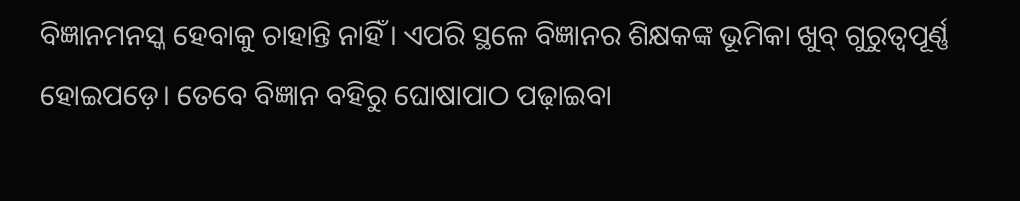ବିଜ୍ଞାନମନସ୍କ ହେବାକୁ ଚାହାନ୍ତି ନାହିଁ। ଏପରି ସ୍ଥଳେ ବିଜ୍ଞାନର ଶିକ୍ଷକଙ୍କ ଭୂମିକା ଖୁବ୍‌ ଗୁରୁତ୍ବପୂର୍ଣ୍ଣ ହୋଇପଡ଼େ। ତେବେ ବିଜ୍ଞାନ ବହିରୁ ଘୋଷାପାଠ ପଢ଼ାଇବା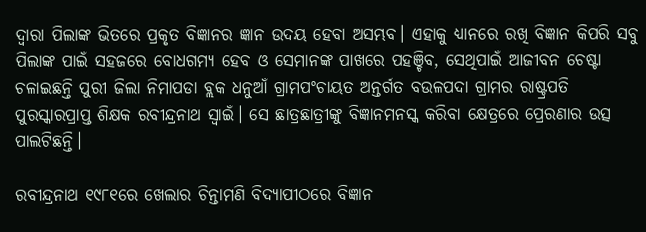ଦ୍ବାରା ପିଲାଙ୍କ ଭିତରେ ପ୍ରକୃତ ବିଜ୍ଞାନର ଜ୍ଞାନ ଉଦୟ ହେବା ଅସମ୍ଭବ। ଏହାକୁ ଧ୍ୟାନରେ ରଖି ବିଜ୍ଞାନ କିପରି ସବୁ ପିଲାଙ୍କ ପାଇଁ ସହଜରେ ବୋଧଗମ୍ୟ ହେବ ଓ ସେମାନଙ୍କ ପାଖରେ ପହଞ୍ଚିବ, ସେଥିପାଇଁ ଆଜୀବନ ଚେଷ୍ଟା ଚଳାଇଛନ୍ତି ପୁରୀ ଜିଲା ନିମାପଡା ବ୍ଲକ ଧନୁଆଁ ଗ୍ରାମପଂଚାୟତ ଅନ୍ତର୍ଗତ ବଉଳପଦା ଗ୍ରାମର ରାଷ୍ଟ୍ରପତି ପୁରସ୍କାରପ୍ରାପ୍ତ ଶିକ୍ଷକ ରବୀନ୍ଦ୍ରନାଥ ସ୍ୱାଇଁ। ସେ ଛାତ୍ରଛାତ୍ରୀଙ୍କୁ ବିଜ୍ଞାନମନସ୍କ କରିବା କ୍ଷେତ୍ରରେ ପ୍ରେରଣାର ଉତ୍ସ ପାଲଟିଛନ୍ତି।

ରବୀନ୍ଦ୍ରନାଥ ୧୯୮୧ରେ ଖେଲାର ଚିନ୍ତାମଣି ବିଦ୍ୟାପୀଠରେ ବିଜ୍ଞାନ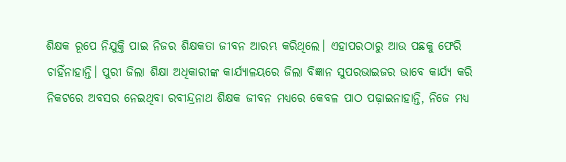ଶିକ୍ଷକ ରୂପେ ନିଯୁକ୍ତି ପାଇ ନିଜର ଶିକ୍ଷକତା ଜୀବନ ଆରମ୍ଭ କରିଥିଲେ। ଏହାପରଠାରୁ ଆଉ ପଛକୁ ଫେରି ଚାହିଁନାହାନ୍ତି। ପୁରୀ ଜିଲା ଶିକ୍ଷା ଅଧିକାରୀଙ୍କ କାର୍ଯ୍ୟାଳୟରେ ଜିଲା ବିଜ୍ଞାନ ସୁପରଭାଇଜର ଭାବେ କାର୍ଯ୍ୟ କରି ନିକଟରେ ଅବସର ନେଇଥିବା ରବୀନ୍ଦ୍ରନାଥ ଶିକ୍ଷକ ଜୀବନ ମଧ୍ୟରେ କେବଳ ପାଠ ପଢ଼ାଇନାହାନ୍ତି, ନିଜେ ମଧ୍ୟ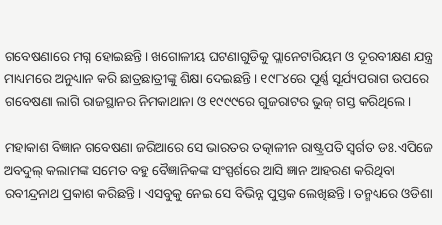ଗବେଷଣାରେ ମଗ୍ନ ହୋଇଛନ୍ତି। ଖଗୋଳୀୟ ଘଟଣାଗୁଡିକୁ ପ୍ଲାନେଟାରିୟମ ଓ ଦୂରବୀକ୍ଷଣ ଯନ୍ତ୍ର ମାଧ୍ୟମରେ ଅନୁଧ୍ୟାନ କରି ଛାତ୍ରଛାତ୍ରୀଙ୍କୁ ଶିକ୍ଷା ଦେଇଛନ୍ତି। ୧୯୮୪ରେ ପୂର୍ଣ୍ଣ ସୂର୍ଯ୍ୟପରାଗ ଉପରେ ଗବେଷଣା ଲାଗି ରାଜସ୍ଥାନର ନିମକାଥାନା ଓ ୧୯୯୯ରେ ଗୁଜରାଟର ଭୁଜ୍ ଗସ୍ତ କରିଥିଲେ।

ମହାକାଶ ବିଜ୍ଞାନ ଗବେଷଣା ଜରିଆରେ ସେ ଭାରତର ତତ୍କାଳୀନ ରାଷ୍ଟ୍ରପତି ସ୍ୱର୍ଗତ ଡଃ.ଏପିଜେ ଅବଦୁଲ୍ କଲାମଙ୍କ ସମେତ ବହୁ ବୈଜ୍ଞାନିକଙ୍କ ସଂସ୍ପର୍ଶରେ ଆସି ଜ୍ଞାନ ଆହରଣ କରିଥିବା ରବୀନ୍ଦ୍ରନାଥ ପ୍ରକାଶ କରିଛନ୍ତି। ଏସବୁକୁ ନେଇ ସେ ବିଭିନ୍ନ ପୁସ୍ତକ ଲେଖିଛନ୍ତି। ତନ୍ମଧ୍ୟରେ ଓଡିଶା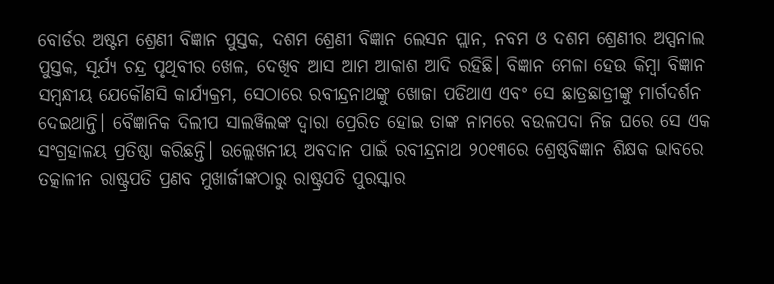ବୋର୍ଡର ଅଷ୍ଟମ ଶ୍ରେଣୀ ବିଜ୍ଞାନ ପୁସ୍ତକ, ଦଶମ ଶ୍ରେଣୀ ବିଜ୍ଞାନ ଲେସନ ପ୍ଲାନ, ନବମ ଓ ଦଶମ ଶ୍ରେଣୀର ଅପ୍ସନାଲ ପୁସ୍ତକ, ସୂର୍ଯ୍ୟ ଚନ୍ଦ୍ର ପୃଥିବୀର ଖେଳ, ଦେଖିବ ଆସ ଆମ ଆକାଶ ଆଦି ରହିଛି। ବିଜ୍ଞାନ ମେଳା ହେଉ କିମ୍ବା ବିଜ୍ଞାନ ସମ୍ବନ୍ଧୀୟ ଯେକୌଣସି କାର୍ଯ୍ୟକ୍ରମ, ସେଠାରେ ରବୀନ୍ଦ୍ରନାଥଙ୍କୁ ଖୋଜା ପଡିଥାଏ ଏବଂ ସେ ଛାତ୍ରଛାତ୍ରୀଙ୍କୁ ମାର୍ଗଦର୍ଶନ ଦେଇଥାନ୍ତି। ବୈଜ୍ଞାନିକ ଦିଲୀପ ସାଲୱିଲଙ୍କ ଦ୍ୱାରା ପ୍ରେରିତ ହୋଇ ତାଙ୍କ ନାମରେ ବଉଳପଦା ନିଜ ଘରେ ସେ ଏକ ସଂଗ୍ରହାଳୟ ପ୍ରତିଷ୍ଠା କରିଛନ୍ତି। ଉଲ୍ଲେଖନୀୟ ଅବଦାନ ପାଇଁ ରବୀନ୍ଦ୍ରନାଥ ୨୦୧୩ରେ ଶ୍ରେଷ୍ଠବିଜ୍ଞାନ ଶିକ୍ଷକ ଭାବରେ ତତ୍କାଳୀନ ରାଷ୍ଟ୍ରପତି ପ୍ରଣବ ମୁଖାର୍ଜୀଙ୍କଠାରୁ ରାଷ୍ଟ୍ରପତି ପୁରସ୍କାର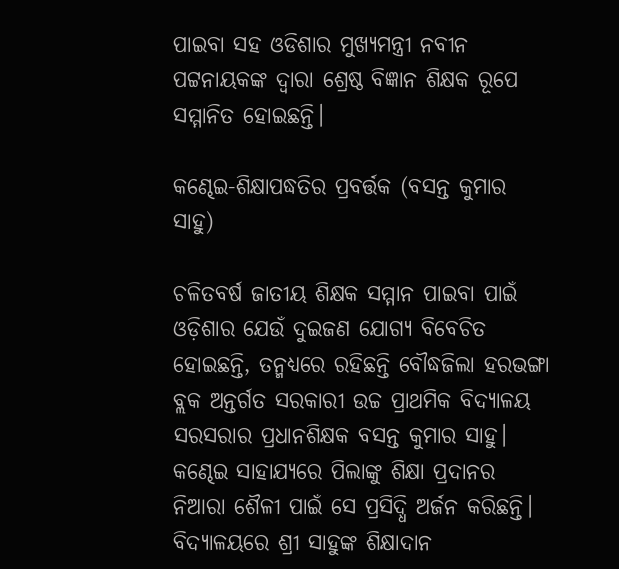ପାଇବା ସହ ଓଡିଶାର ମୁଖ୍ୟମନ୍ତ୍ରୀ ନବୀନ ପଟ୍ଟନାୟକଙ୍କ ଦ୍ୱାରା ଶ୍ରେଷ୍ଠ ବିଜ୍ଞାନ ଶିକ୍ଷକ ରୂପେ ସମ୍ମାନିତ ହୋଇଛନ୍ତି।

କଣ୍ଢେଇ-ଶିକ୍ଷାପଦ୍ଧତିର ପ୍ରବର୍ତ୍ତକ (ବସନ୍ତ କୁମାର ସାହୁ)

ଚଳିତବର୍ଷ ଜାତୀୟ ଶିକ୍ଷକ ସମ୍ମାନ ପାଇବା ପାଇଁ ଓଡ଼ିଶାର ଯେଉଁ ଦୁଇଜଣ ଯୋଗ୍ୟ ବିବେଚିତ ହୋଇଛନ୍ତି, ତନ୍ମଧ୍ୟରେ ରହିଛନ୍ତି ବୌଦ୍ଧଜିଲା ହରଭଙ୍ଗା ବ୍ଲକ ଅନ୍ତର୍ଗତ ସରକାରୀ ଉଚ୍ଚ ପ୍ରାଥମିକ ବିଦ୍ୟାଳୟ ସରସରାର ପ୍ରଧାନଶିକ୍ଷକ ବସନ୍ତ କୁମାର ସାହୁ। କଣ୍ଢେଇ ସାହାଯ୍ୟରେ ପିଲାଙ୍କୁ ଶିକ୍ଷା ପ୍ରଦାନର ନିଆରା ଶୈଳୀ ପାଇଁ ସେ ପ୍ରସିଦ୍ଧି ଅର୍ଜନ କରିଛନ୍ତି। ବିଦ୍ୟାଳୟରେ ଶ୍ରୀ ସାହୁଙ୍କ ଶିକ୍ଷାଦାନ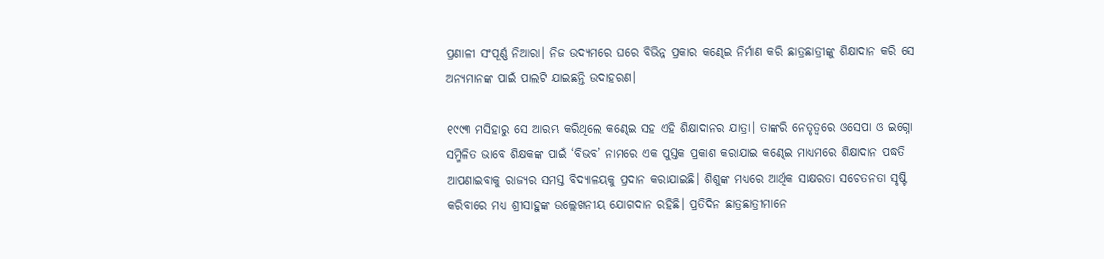ପ୍ରଣାଳୀ ସଂପୂର୍ଣ୍ଣ ନିଆରା। ନିଜ ଉଦ୍ୟମରେ ଘରେ ବିଭିନ୍ନ ପ୍ରକାର କଣ୍ଢେଇ ନିର୍ମାଣ କରି ଛାତ୍ରଛାତ୍ରୀଙ୍କୁ ଶିକ୍ଷାଦାନ କରି ସେ ଅନ୍ୟମାନଙ୍କ ପାଇଁ ପାଲଟି ଯାଇଛନ୍ତି ଉଦାହରଣ।

୧୯୯୩ ମସିହାରୁ ସେ ଆରମ୍ଭ କରିଥିଲେ କଣ୍ଢେଇ ସହ ଏହି ଶିକ୍ଷାଦାନର ଯାତ୍ରା। ତାଙ୍କରି ନେତୃତ୍ୱରେ ଓସେପା ଓ ଇଗ୍ନୋ ସମ୍ମିଳିତ ଭାବେ ଶିକ୍ଷକଙ୍କ ପାଇଁ ‘ବିଭବ’ ନାମରେ ଏକ ପୁସ୍ତକ ପ୍ରକାଶ କରାଯାଇ କଣ୍ଢେଇ ମାଧ୍ୟମରେ ଶିକ୍ଷାଦାନ ପଦ୍ଧତି ଆପଣାଇବାକୁ ରାଜ୍ୟର ସମସ୍ତ ବିଦ୍ୟାଳୟକୁ ପ୍ରଦାନ କରାଯାଇଛି। ଶିଶୁଙ୍କ ମଧ୍ୟରେ ଆର୍ଥିକ ସାକ୍ଷରତା ସଚେତନତା ସୃଷ୍ଟି କରିବାରେ ମଧ୍ୟ ଶ୍ରୀସାହୁଙ୍କ ଉଲ୍ଲେଖନୀୟ ଯୋଗଦାନ ରହିଛି। ପ୍ରତିଦିନ ଛାତ୍ରଛାତ୍ରୀମାନେ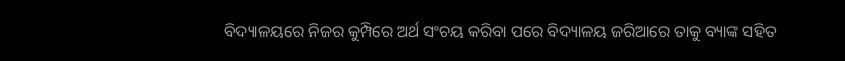ବିଦ୍ୟାଳୟରେ ନିଜର କୁମ୍ପିରେ ଅର୍ଥ ସଂଚୟ କରିବା ପରେ ବିଦ୍ୟାଳୟ ଜରିଆରେ ତାକୁ ବ୍ୟାଙ୍କ ସହିତ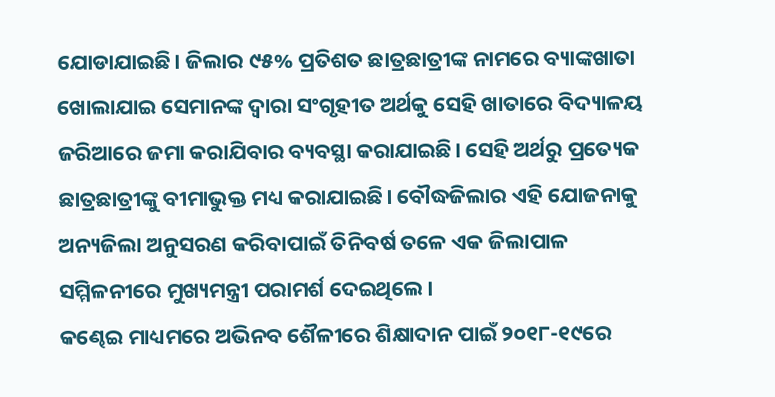ଯୋଡାଯାଇଛି। ଜିଲାର ୯୫% ପ୍ରତିଶତ ଛାତ୍ରଛାତ୍ରୀଙ୍କ ନାମରେ ବ୍ୟାଙ୍କଖାତା ଖୋଲାଯାଇ ସେମାନଙ୍କ ଦ୍ୱାରା ସଂଗୃହୀତ ଅର୍ଥକୁ ସେହି ଖାତାରେ ବିଦ୍ୟାଳୟ ଜରିଆରେ ଜମା କରାଯିବାର ବ୍ୟବସ୍ଥା କରାଯାଇଛି। ସେହି ଅର୍ଥରୁ ପ୍ରତ୍ୟେକ ଛାତ୍ରଛାତ୍ରୀଙ୍କୁ ବୀମାଭୁକ୍ତ ମଧ୍ୟ କରାଯାଇଛି। ବୌଦ୍ଧଜିଲାର ଏହି ଯୋଜନାକୁ ଅନ୍ୟଜିଲା ଅନୁସରଣ କରିବାପାଇଁ ତିନିବର୍ଷ ତଳେ ଏକ ଜିଲାପାଳ ସମ୍ମିଳନୀରେ ମୁଖ୍ୟମନ୍ତ୍ରୀ ପରାମର୍ଶ ଦେଇଥିଲେ।
କଣ୍ଢେଇ ମାଧ୍ୟମରେ ଅଭିନବ ଶୈଳୀରେ ଶିକ୍ଷାଦାନ ପାଇଁ ୨୦୧୮-୧୯ରେ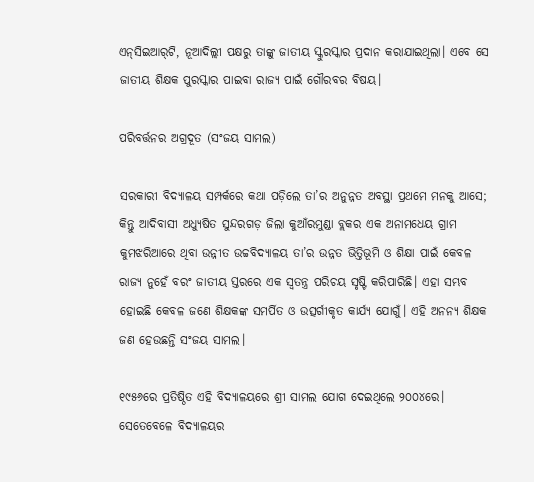ଏନ୍‌ସିଇଆର୍‌ଟି, ନୂଆଦିଲ୍ଲୀ ପକ୍ଷରୁ ତାଙ୍କୁ ଜାତୀୟ ସ୍କୁରସ୍କାର ପ୍ରଦାନ କରାଯାଇଥିଲା। ଏବେ ସେ ଜାତୀୟ ଶିକ୍ଷକ ପୁରସ୍କାର ପାଇବା ରାଜ୍ୟ ପାଇଁ ଗୌରବର ବିଷୟ।

ପରିବର୍ତ୍ତନର ଅଗ୍ରଦୂତ (ସଂଜୟ ସାମଲ)

ସରକାରୀ ବିଦ୍ୟାଳୟ ସମ୍ପର୍କରେ କଥା ପଡ଼ିଲେ ତା’ର ଅନୁନ୍ନତ ଅବସ୍ଥା ପ୍ରଥମେ ମନକୁ ଆସେ; କିନ୍ତୁ ଆଦିବାସୀ ଅଧ୍ୟୁଷିତ ସୁନ୍ଦରଗଡ଼ ଜିଲା କୁଆଁରମୁଣ୍ଡା ବ୍ଲକର ଏକ ଅନାମଧେୟ ଗ୍ରାମ କୁମଝରିଆରେ ଥିବା ଉନ୍ନୀତ ଉଚ୍ଚବିଦ୍ୟାଳୟ ତା’ର ଉନ୍ନତ ଭିତ୍ତିଭୂମି ଓ ଶିକ୍ଷା ପାଇଁ କେବଳ ରାଜ୍ୟ ନୁହେଁ ବରଂ ଜାତୀୟ ସ୍ତରରେ ଏକ ସ୍ୱତନ୍ତ୍ର ପରିଚୟ ସୃଷ୍ଟି କରିପାରିଛି। ଏହା ସମ୍ଭବ ହୋଇଛି କେବଳ ଜଣେ ଶିକ୍ଷକଙ୍କ ସମର୍ପିତ ଓ ଉତ୍ସର୍ଗୀକୃତ କାର୍ଯ୍ୟ ଯୋଗୁଁ। ଏହି ଅନନ୍ୟ ଶିକ୍ଷକ ଜଣ ହେଉଛନ୍ତି ସଂଜୟ ସାମଲ।

୧୯୫୬ରେ ପ୍ରତିଷ୍ଠିତ ଏହି ବିଦ୍ୟାଳୟରେ ଶ୍ରୀ ସାମଲ ଯୋଗ ଦେଇଥିଲେ ୨୦୦୪ରେ। ସେତେବେଳେ ବିଦ୍ୟାଳୟର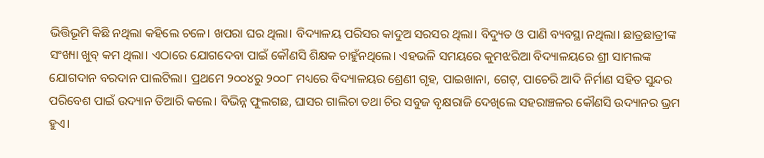ଭିତ୍ତିଭୂମି କିଛି ନଥିଲା କହିଲେ ଚଳେ। ଖପରା ଘର ଥିଲା। ବିଦ୍ୟାଳୟ ପରିସର କାଦୁଅ ସରସର ଥିଲା। ବିଦ୍ୟୁତ ଓ ପାଣି ବ୍ୟବସ୍ଥା ନଥିଲା। ଛାତ୍ରଛାତ୍ରୀଙ୍କ ସଂଖ୍ୟା ଖୁବ୍ କମ ଥିଲା। ଏଠାରେ ଯୋଗଦେବା ପାଇଁ କୌଣସି ଶିକ୍ଷକ ଚାହୁଁନଥିଲେ। ଏହଭଳି ସମୟରେ କୁମଝରିଆ ବିଦ୍ୟାଳୟରେ ଶ୍ରୀ ସାମଲଙ୍କ ଯୋଗଦାନ ବରଦାନ ପାଲଟିଲା। ପ୍ରଥମେ ୨୦୦୪ରୁ ୨୦୦୮ ମଧ୍ୟରେ ବିଦ୍ୟାଳୟର ଶ୍ରେଣୀ ଗୃହ, ପାଇଖାନା, ଗେଟ୍‌, ପାଚେରି ଆଦି ନିର୍ମାଣ ସହିତ ସୁନ୍ଦର ପରିବେଶ ପାଇଁ ଉଦ୍ୟାନ ତିଆରି କଲେ। ବିଭିନ୍ନ ଫୁଲଗଛ, ଘାସର ଗାଲିଚା ତଥା ଚିର ସବୁଜ ବୃକ୍ଷରାଜି ଦେଖିଲେ ସହରାଞ୍ଚଳର କୌଣସି ଉଦ୍ୟାନର ଭ୍ରମ ହୁଏ।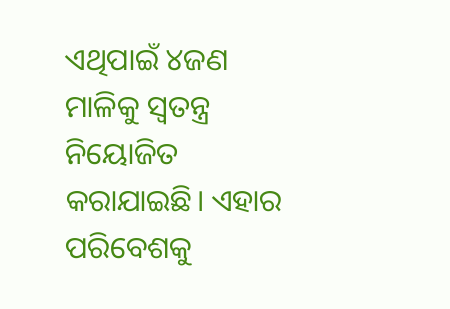ଏଥିପାଇଁ ୪ଜଣ ମାଳିକୁ ସ୍ୱତନ୍ତ୍ର ନିୟୋଜିତ କରାଯାଇଛି। ଏହାର ପରିବେଶକୁ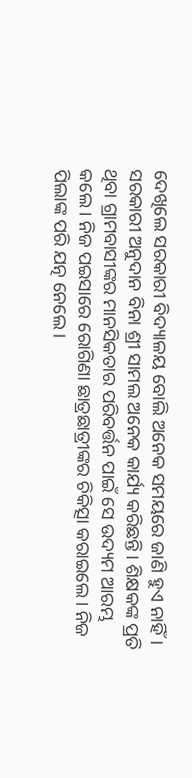ଦେଖିଲେ ସରକାରୀ ବିଦ୍ୟାଳୟ ବୋଲି ଅନେକ ସମୟରେ ଜାଣି ହୁଏ ନାହିଁ। ସରକାରୀ ଅନୁଦାନ ବିନା ଶ୍ରୀ ସାମଲ ଅନେକ କାର୍ଯ୍ୟ କରିଛନ୍ତି। ଶିକ୍ଷକଙ୍କ ପ୍ରତି ଥିବା ଗ୍ରାମବାସୀଙ୍କର ମାନସିକତାର ପରିବର୍ତ୍ତନ ପାଇଁ ସେ ଉଦ୍ୟମ ଆରମ୍ଭ କଲେ। ନିଜ ପଇସାରେ ରୋଗିଣା ଛାତ୍ରଛାତ୍ରୀଙ୍କର ଚିକିତ୍ସା କରାଇଲେ। ନିଜ ପିଲାଙ୍କ ପରି ଯତ୍ନ ନେଲେ।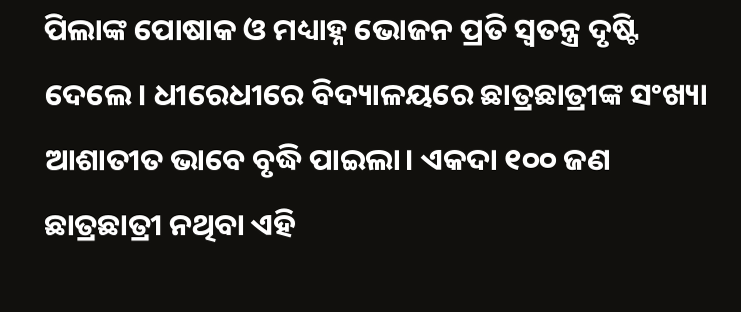ପିଲାଙ୍କ ପୋଷାକ ଓ ମଧ୍ୟାହ୍ନ ଭୋଜନ ପ୍ରତି ସ୍ବତନ୍ତ୍ର ଦୃଷ୍ଟି ଦେଲେ। ଧୀରେଧୀରେ ବିଦ୍ୟାଳୟରେ ଛାତ୍ରଛାତ୍ରୀଙ୍କ ସଂଖ୍ୟା ଆଶାତୀତ ଭାବେ ବୃଦ୍ଧି ପାଇଲା। ଏକଦା ୧୦୦ ଜଣ ଛାତ୍ରଛାତ୍ରୀ ନଥିବା ଏହି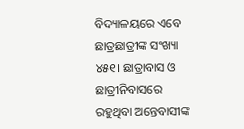ବିଦ୍ୟାଳୟରେ ଏବେ ଛାତ୍ରଛାତ୍ରୀଙ୍କ ସଂଖ୍ୟା ୪୫୧। ଛାତ୍ରାବାସ ଓ ଛାତ୍ରୀନିବାସରେ ରହୁଥିବା ଅନ୍ତେବାସୀଙ୍କ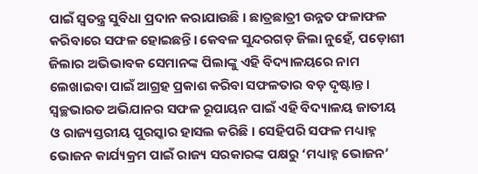ପାଇଁ ସ୍ୱତନ୍ତ୍ର ସୁବିଧା ପ୍ରଦାନ କରାଯାଉଛି। ଛାତ୍ରଛାତ୍ରୀ ଉନ୍ନତ ଫଳାଫଳ କରିବାରେ ସଫଳ ହୋଇଛନ୍ତି। କେବଳ ସୁନ୍ଦରଗଡ଼ ଜିଲା ନୁହେଁ, ପଡ଼ୋଶୀ ଜିଲାର ଅଭିଭାବକ ସେମାନଙ୍କ ପିଲାଙ୍କୁ ଏହି ବିଦ୍ୟାଳୟରେ ନାମ ଲେଖାଇବା ପାଇଁ ଆଗ୍ରହ ପ୍ରକାଶ କରିବା ସଫଳତାର ବଡ଼ ଦୃଷ୍ଟାନ୍ତ।
ସ୍ୱଚ୍ଛଭାରତ ଅଭିଯାନର ସଫଳ ରୂପାୟନ ପାଇଁ ଏହି ବିଦ୍ୟାଳୟ ଜାତୀୟ ଓ ରାଜ୍ୟସ୍ତରୀୟ ପୁରସ୍କାର ହାସଲ କରିଛି। ସେହିପରି ସଫଳ ମଧ୍ୟାହ୍ନ ଭୋଜନ କାର୍ଯ୍ୟକ୍ରମ ପାଇଁ ରାଜ୍ୟ ସରକାରଙ୍କ ପକ୍ଷରୁ ‘ମଧ୍ୟାହ୍ନ ଭୋଜନ’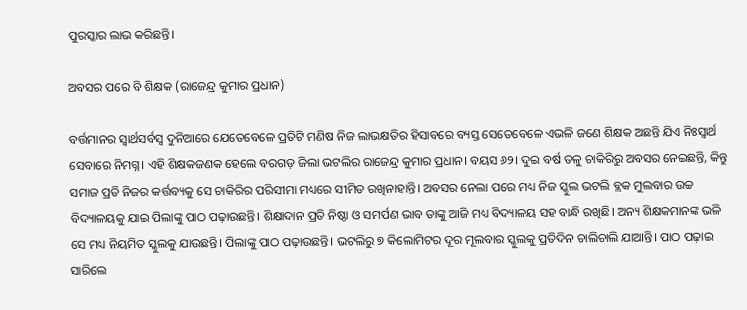ପୁରସ୍କାର ଲାଭ କରିଛନ୍ତି।

ଅବସର ପରେ ବି ଶିକ୍ଷକ (ରାଜେନ୍ଦ୍ର କୁମାର ପ୍ରଧାନ)

ବର୍ତ୍ତମାନର ସ୍ୱାର୍ଥସର୍ବସ୍ୱ ଦୁନିଆରେ ଯେତେବେଳେ ପ୍ରତିଟି ମଣିଷ ନିଜ ଲାଭକ୍ଷତିର ହିସାବରେ ବ୍ୟସ୍ତ ସେତେବେଳେ ଏଭଳି ଜଣେ ଶିକ୍ଷକ ଅଛନ୍ତି ଯିଏ ନିଃସ୍ୱାର୍ଥ ସେବାରେ ନିମଗ୍ନ। ଏହି ଶିକ୍ଷକଜଣକ ହେଲେ ବରଗଡ଼ ଜିଲା ଭଟଲିର ରାଜେନ୍ଦ୍ର କୁମାର ପ୍ରଧାନ। ବୟସ ୬୨। ଦୁଇ ବର୍ଷ ତଳୁ ଚାକିରିରୁ ଅବସର ନେଇଛନ୍ତି, କିନ୍ତୁ ସମାଜ ପ୍ରତି ନିଜର କର୍ତ୍ତବ୍ୟକୁ ସେ ଚାକିରିର ପରିସୀମା ମଧ୍ୟରେ ସୀମିତ ରଖିନାହାନ୍ତି। ଅବସର ନେଲା ପରେ ମଧ୍ୟ ନିଜ ସ୍କୁଲ ଭଟଲି ବ୍ଲକ ମୁଲବାର ଉଚ୍ଚ ବିଦ୍ୟାଳୟକୁ ଯାଇ ପିଲାଙ୍କୁ ପାଠ ପଢ଼ାଉଛନ୍ତି। ଶିକ୍ଷାଦାନ ପ୍ରତି ନିଷ୍ଠା ଓ ସମର୍ପଣ ଭାବ ତାଙ୍କୁ ଆଜି ମଧ୍ୟ ବିଦ୍ୟାଳୟ ସହ ବାନ୍ଧି ରଖିଛି। ଅନ୍ୟ ଶିକ୍ଷକମାନଙ୍କ ଭଳି ସେ ମଧ୍ୟ ନିୟମିତ ସ୍କୁଲକୁ ଯାଉଛନ୍ତି। ପିଲାଙ୍କୁ ପାଠ ପଢ଼ାଉଛନ୍ତି। ଭଟଲିରୁ ୭ କିଲୋମିଟର ଦୂର ମୂଲବାର ସ୍କୁଲକୁ ପ୍ରତିଦିନ ଚାଲିଚାଲି ଯାଆନ୍ତି। ପାଠ ପଢ଼ାଇ ସାରିଲେ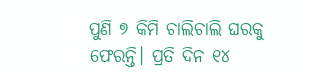ପୁଣି ୭ କିମି ଚାଲିଚାଲି ଘରକୁ ଫେରନ୍ତି। ପ୍ରତି ଦିନ ୧୪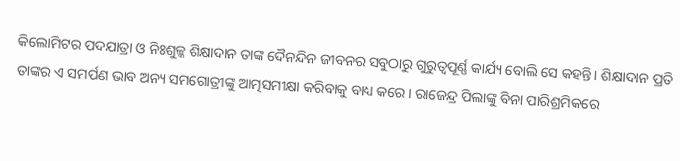କିଲୋମିଟର ପଦଯାତ୍ରା ଓ ନିଃଶୁଳ୍କ ଶିକ୍ଷାଦାନ ତାଙ୍କ ଦୈନନ୍ଦିନ ଜୀବନର ସବୁଠାରୁ ଗୁରୁତ୍ୱପୂର୍ଣ୍ଣ କାର୍ଯ୍ୟ ବୋଲି ସେ କହନ୍ତି। ଶିକ୍ଷାଦାନ ପ୍ରତି ତାଙ୍କର ଏ ସମର୍ପଣ ଭାବ ଅନ୍ୟ ସମଗୋତ୍ରୀଙ୍କୁ ଆତ୍ମସମୀକ୍ଷା କରିବାକୁ ବାଧ୍ୟ କରେ। ରାଜେନ୍ଦ୍ର ପିଲାଙ୍କୁ ବିନା ପାରିଶ୍ରମିକରେ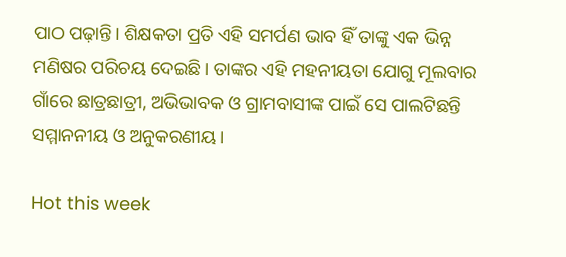ପାଠ ପଢ଼ାନ୍ତି। ଶିକ୍ଷକତା ପ୍ରତି ଏହି ସମର୍ପଣ ଭାବ ହିଁ ତାଙ୍କୁ ଏକ ଭିନ୍ନ ମଣିଷର ପରିଚୟ ଦେଇଛି। ତାଙ୍କର ଏହି ମହନୀୟତା ଯୋଗୁ ମୂଲବାର ଗାଁରେ ଛାତ୍ରଛାତ୍ରୀ, ଅଭିଭାବକ ଓ ଗ୍ରାମବାସୀଙ୍କ ପାଇଁ ସେ ପାଲଟିଛନ୍ତି ସମ୍ମାନନୀୟ ଓ ଅନୁକରଣୀୟ।

Hot this week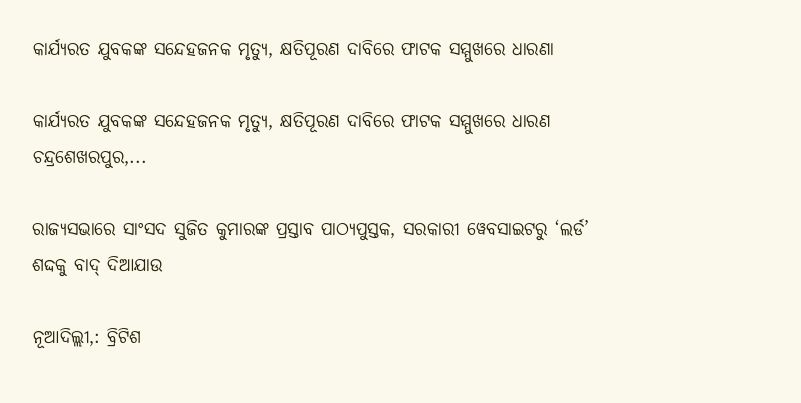କାର୍ଯ୍ୟରତ ଯୁବକଙ୍କ ସନ୍ଦେହଜନକ ମୃତ୍ୟୁ, କ୍ଷତିପୂରଣ ଦାବିରେ ଫାଟକ ସମ୍ମୁଖରେ ଧାରଣା

କାର୍ଯ୍ୟରତ ଯୁବକଙ୍କ ସନ୍ଦେହଜନକ ମୃତ୍ୟୁ, କ୍ଷତିପୂରଣ ଦାବିରେ ଫାଟକ ସମ୍ମୁଖରେ ଧାରଣ ଚନ୍ଦ୍ରଶେଖରପୁର,...

ରାଜ୍ୟସଭାରେ ସାଂସଦ ସୁଜିତ କୁମାରଙ୍କ ପ୍ରସ୍ତାବ ପାଠ୍ୟପୁସ୍ତକ, ସରକାରୀ ୱେବସାଇଟରୁ ‘ଲର୍ଡ’ ଶଦ୍ଦକୁ ବାଦ୍‍ ଦିଆଯାଉ

ନୂଆଦିଲ୍ଲୀ,: ବ୍ରିଟିଶ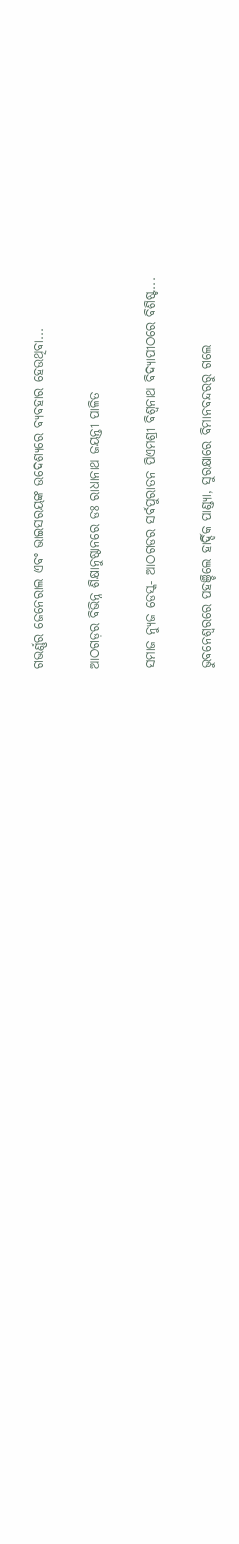ଗଭର୍ଣ୍ଣର ଜେନେରାଲ ଏବଂ ଭାଇସରୟଙ୍କ ଉଦେଶ୍ୟରେ ବ୍ୟବହାର ହେଉଥିବା...

ଆଠଗଡ଼ର ବିଭିନ୍ନ ଶିକ୍ଷାନୁଷ୍ଠାନରେ ଡଃ ରାଧାନାଥ ଜୟନ୍ତୀ ପାଳିତ

ସମାଜ ନ୍ୟୁଜ ଡେସ୍କ- ଆଠଗଡର ସର୍ବପୁରାତନ ପିଏମଶ୍ରୀ ବିଶ୍ଵନାଥ ବିଦ୍ୟାପୀଠରେ ବିଶିଷ୍ଟ...

ଭୁବନେଶ୍ବରରେ ପହଞ୍ଚିଲେ ହାର୍ଦ୍ଦିକ ପାଣ୍ଡ୍ୟା, ସୁରକ୍ଷାରେ ବିମାନବନ୍ଦରରୁ ଗଲେ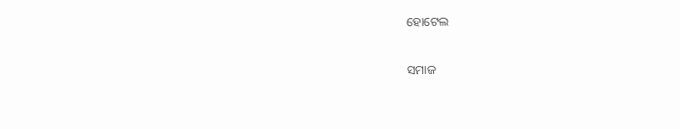ହୋଟେଲ

ସମାଜ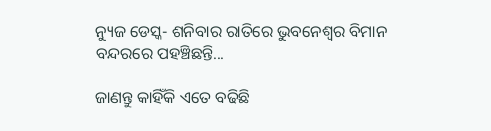ନ୍ୟୁଜ ଡେସ୍କ- ଶନିବାର ରାତିରେ ଭୁବନେଶ୍ବର ବିମାନ ବନ୍ଦରରେ ପହଞ୍ଚିଛନ୍ତି...

ଜାଣନ୍ତୁ କାହିଁକି ଏତେ ବଢିଛି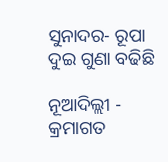ସୁନାଦର- ରୂପା ଦୁଇ ଗୁଣା ବଢିଛି

ନୂଆଦିଲ୍ଲୀ - କ୍ରମାଗତ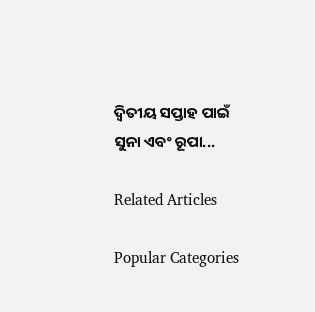ଦ୍ୱିତୀୟ ସପ୍ତାହ ପାଇଁ ସୁନା ଏବଂ ରୂପା...

Related Articles

Popular Categories